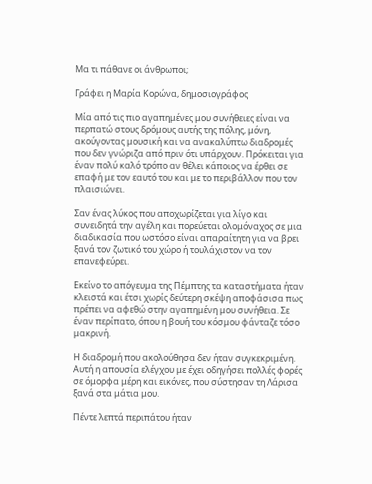Μα τι πάθανε οι άνθρωποι;

Γράφει η Μαρία Κορώνα, δημοσιογράφος

Μία από τις πιο αγαπημένες μου συνήθειες είναι να περπατώ στους δρόμους αυτής της πόλης, μόνη, ακούγοντας μουσική και να ανακαλύπτω διαδρομές που δεν γνώριζα από πριν ότι υπάρχουν. Πρόκειται για έναν πολύ καλό τρόπο αν θέλει κάποιος να έρθει σε επαφή με τον εαυτό του και με το περιβάλλον που τον πλαισιώνει.

Σαν ένας λύκος που αποχωρίζεται για λίγο και συνειδητά την αγέλη και πορεύεται ολομόναχος σε μια διαδικασία που ωστόσο είναι απαραίτητη για να βρει ξανά τον ζωτικό του χώρο ή τουλάχιστον να τον επανεφεύρει.

Εκείνο το απόγευμα της Πέμπτης τα καταστήματα ήταν κλειστά και έτσι χωρίς δεύτερη σκέψη αποφάσισα πως πρέπει να αφεθώ στην αγαπημένη μου συνήθεια. Σε έναν περίπατο, όπου η βουή του κόσμου φάνταζε τόσο μακρινή.

Η διαδρομή που ακολούθησα δεν ήταν συγκεκριμένη. Αυτή η απουσία ελέγχου με έχει οδηγήσει πολλές φορές σε όμορφα μέρη και εικόνες, που σύστησαν τη Λάρισα ξανά στα μάτια μου.

Πέντε λεπτά περιπάτου ήταν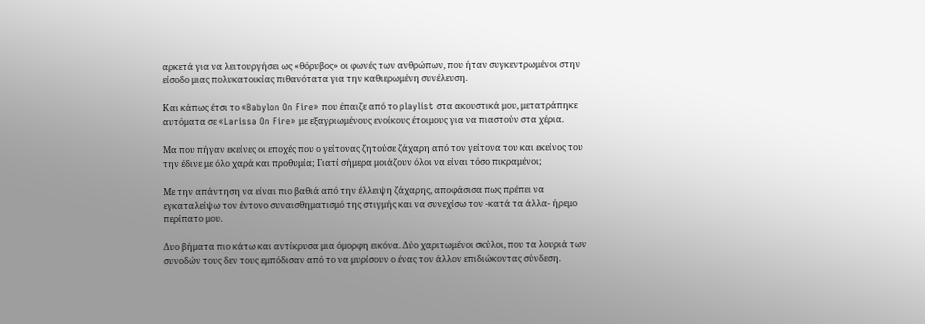αρκετά για να λειτουργήσει ως «θόρυβος» οι φωνές των ανθρώπων, που ήταν συγκεντρωμένοι στην είσοδο μιας πολυκατοικίας πιθανότατα για την καθιερωμένη συνέλευση.

Και κάπως έτσι το «Babylon On Fire» που έπαιζε από το playlist στα ακουστικά μου, μετατράπηκε αυτόματα σε «Larissa On Fire» με εξαγριωμένους ενοίκους έτοιμους για να πιαστούν στα χέρια.

Μα που πήγαν εκείνες οι εποχές που ο γείτονας ζητούσε ζάχαρη από τον γείτονα του και εκείνος του την έδινε με όλο χαρά και προθυμία; Γιατί σήμερα μοιάζουν όλοι να είναι τόσο πικραμένοι;

Με την απάντηση να είναι πιο βαθιά από την έλλειψη ζάχαρης, αποφάσισα πως πρέπει να εγκαταλείψω τον έντονο συναισθηματισμό της στιγμής και να συνεχίσω τον -κατά τα άλλα- ήρεμο περίπατο μου.

Δυο βήματα πιο κάτω και αντίκρυσα μια όμορφη εικόνα. Δύο χαριτωμένοι σκύλοι, που τα λουριά των συνοδών τους δεν τους εμπόδισαν από το να μυρίσουν ο ένας τον άλλον επιδιώκοντας σύνδεση.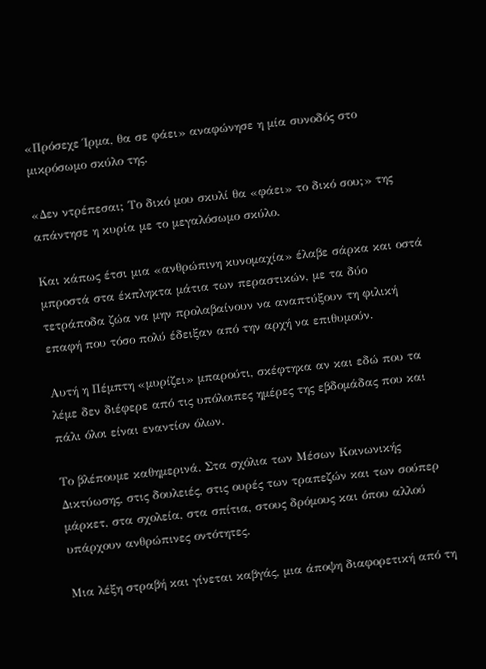«Πρόσεχε Ίρμα, θα σε φάει» αναφώνησε η μία συνοδός στο μικρόσωμο σκύλο της.

«Δεν ντρέπεσαι; Το δικό μου σκυλί θα «φάει» το δικό σου;» της απάντησε η κυρία με το μεγαλόσωμο σκύλο.

Και κάπως έτσι μια «ανθρώπινη κυνομαχία» έλαβε σάρκα και οστά μπροστά στα έκπληκτα μάτια των περαστικών, με τα δύο τετράποδα ζώα να μην προλαβαίνουν να αναπτύξουν τη φιλική επαφή που τόσο πολύ έδειξαν από την αρχή να επιθυμούν.

Αυτή η Πέμπτη «μυρίζει» μπαρούτι, σκέφτηκα αν και εδώ που τα λέμε δεν διέφερε από τις υπόλοιπες ημέρες της εβδομάδας που και πάλι όλοι είναι εναντίον όλων.

Το βλέπουμε καθημερινά. Στα σχόλια των Μέσων Κοινωνικής Δικτύωσης, στις δουλειές, στις ουρές των τραπεζών και των σούπερ μάρκετ, στα σχολεία, στα σπίτια, στους δρόμους και όπου αλλού υπάρχουν ανθρώπινες οντότητες.

Μια λέξη στραβή και γίνεται καβγάς, μια άποψη διαφορετική από τη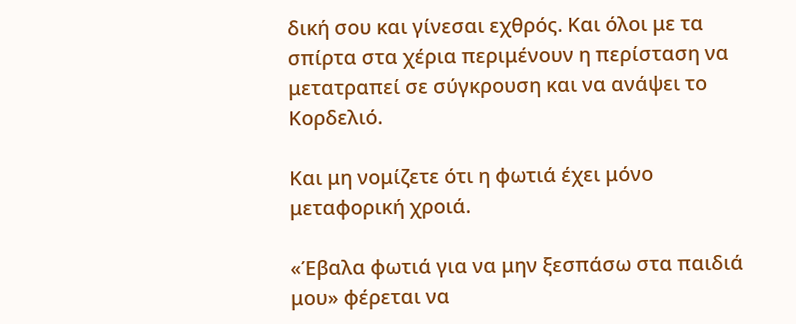δική σου και γίνεσαι εχθρός. Και όλοι με τα σπίρτα στα χέρια περιμένουν η περίσταση να μετατραπεί σε σύγκρουση και να ανάψει το Κορδελιό.

Και μη νομίζετε ότι η φωτιά έχει μόνο μεταφορική χροιά.

«Έβαλα φωτιά για να μην ξεσπάσω στα παιδιά μου» φέρεται να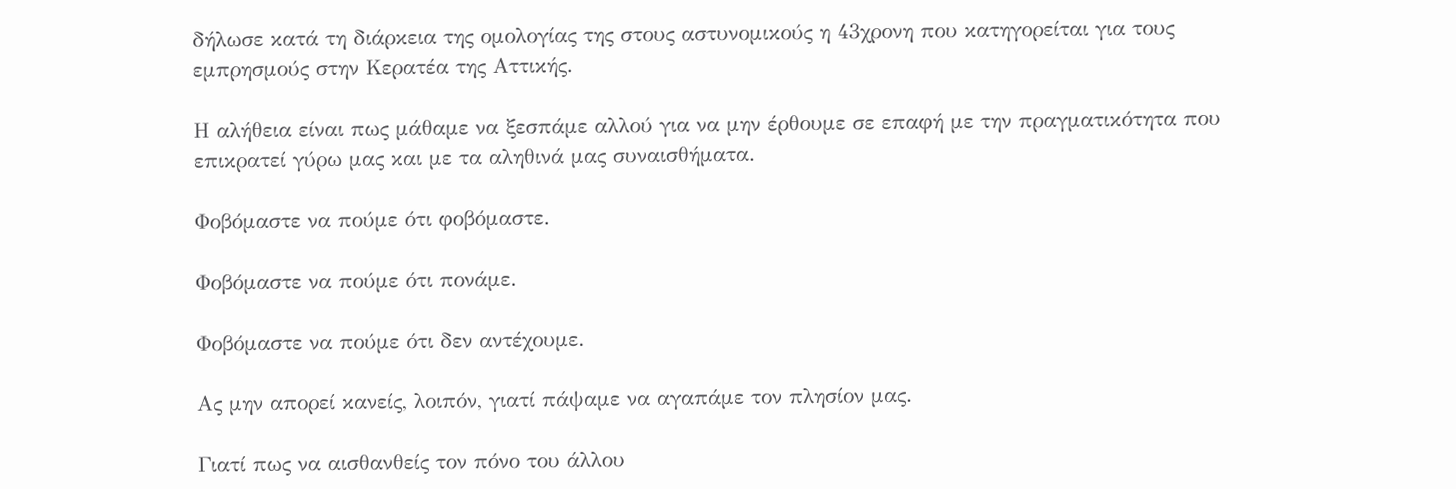δήλωσε κατά τη διάρκεια της ομολογίας της στους αστυνομικούς η 43χρονη που κατηγορείται για τους εμπρησμούς στην Κερατέα της Αττικής.

Η αλήθεια είναι πως μάθαμε να ξεσπάμε αλλού για να μην έρθουμε σε επαφή με την πραγματικότητα που επικρατεί γύρω μας και με τα αληθινά μας συναισθήματα.

Φοβόμαστε να πούμε ότι φοβόμαστε.

Φοβόμαστε να πούμε ότι πονάμε.

Φοβόμαστε να πούμε ότι δεν αντέχουμε.

Ας μην απορεί κανείς, λοιπόν, γιατί πάψαμε να αγαπάμε τον πλησίον μας.

Γιατί πως να αισθανθείς τον πόνο του άλλου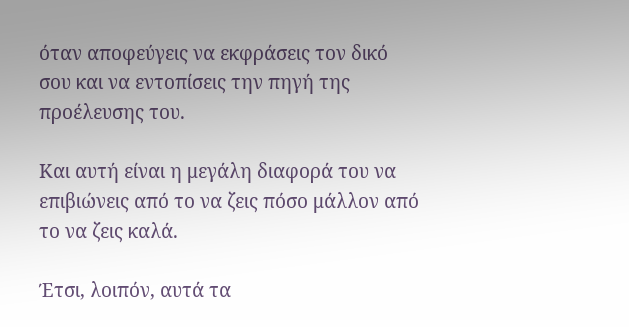όταν αποφεύγεις να εκφράσεις τον δικό σου και να εντοπίσεις την πηγή της προέλευσης του.

Και αυτή είναι η μεγάλη διαφορά του να επιβιώνεις από το να ζεις πόσο μάλλον από το να ζεις καλά.

Έτσι, λοιπόν, αυτά τα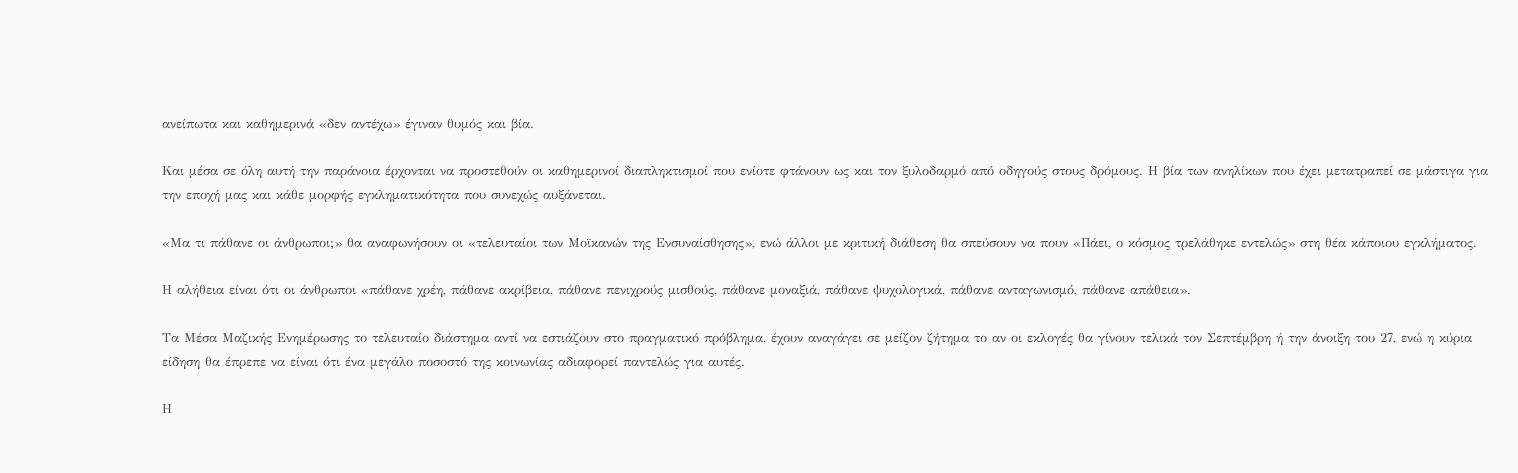ανείπωτα και καθημερινά «δεν αντέχω» έγιναν θυμός και βία.

Και μέσα σε όλη αυτή την παράνοια έρχονται να προστεθούν οι καθημερινοί διαπληκτισμοί που ενίοτε φτάνουν ως και τον ξυλοδαρμό από οδηγούς στους δρόμους. Η βία των ανηλίκων που έχει μετατραπεί σε μάστιγα για την εποχή μας και κάθε μορφής εγκληματικότητα που συνεχώς αυξάνεται.

«Μα τι πάθανε οι άνθρωποι;» θα αναφωνήσουν οι «τελευταίοι των Μοϊκανών της Ενσυναίσθησης», ενώ άλλοι με κριτική διάθεση θα σπεύσουν να πουν «Πάει, ο κόσμος τρελάθηκε εντελώς» στη θέα κάποιου εγκλήματος.

Η αλήθεια είναι ότι οι άνθρωποι «πάθανε χρέη, πάθανε ακρίβεια, πάθανε πενιχρούς μισθούς, πάθανε μοναξιά, πάθανε ψυχολογικά, πάθανε ανταγωνισμό, πάθανε απάθεια».

Τα Μέσα Μαζικής Ενημέρωσης το τελευταίο διάστημα αντί να εστιάζουν στο πραγματικό πρόβλημα, έχουν αναγάγει σε μείζον ζήτημα το αν οι εκλογές θα γίνουν τελικά τον Σεπτέμβρη ή την άνοιξη του 27, ενώ η κύρια είδηση θα έπρεπε να είναι ότι ένα μεγάλο ποσοστό της κοινωνίας αδιαφορεί παντελώς για αυτές.

Η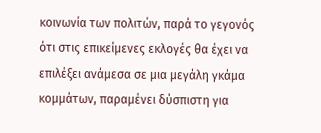κοινωνία των πολιτών, παρά το γεγονός ότι στις επικείμενες εκλογές θα έχει να επιλέξει ανάμεσα σε μια μεγάλη γκάμα κομμάτων, παραμένει δύσπιστη για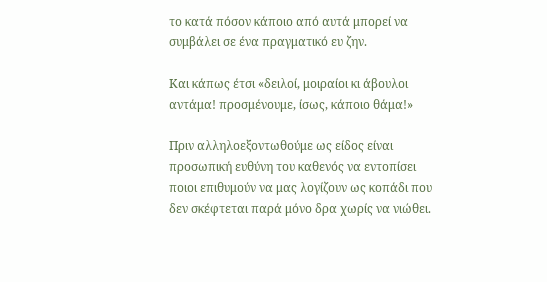το κατά πόσον κάποιο από αυτά μπορεί να συμβάλει σε ένα πραγματικό ευ ζην.

Και κάπως έτσι «δειλοί, μοιραίοι κι άβουλοι αντάμα! προσμένουμε, ίσως, κάποιο θάμα!»

Πριν αλληλοεξοντωθούμε ως είδος είναι προσωπική ευθύνη του καθενός να εντοπίσει ποιοι επιθυμούν να μας λογίζουν ως κοπάδι που δεν σκέφτεται παρά μόνο δρα χωρίς να νιώθει.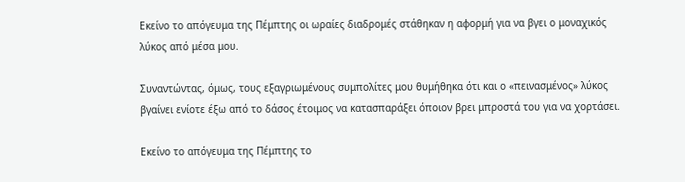Εκείνο το απόγευμα της Πέμπτης οι ωραίες διαδρομές στάθηκαν η αφορμή για να βγει ο μοναχικός λύκος από μέσα μου.

Συναντώντας, όμως, τους εξαγριωμένους συμπολίτες μου θυμήθηκα ότι και ο «πεινασμένος» λύκος βγαίνει ενίοτε έξω από το δάσος έτοιμος να κατασπαράξει όποιον βρει μπροστά του για να χορτάσει.

Εκείνο το απόγευμα της Πέμπτης το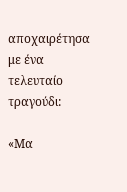αποχαιρέτησα με ένα τελευταίο τραγούδι:

«Μα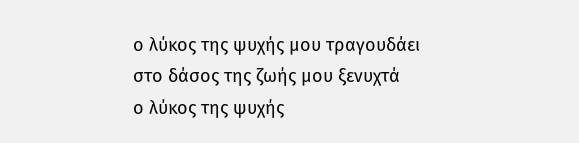ο λύκος της ψυχής μου τραγουδάει
στο δάσος της ζωής μου ξενυχτά
ο λύκος της ψυχής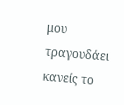μου τραγουδάει
κανείς το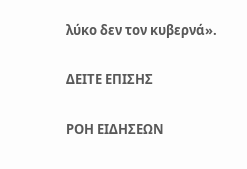λύκο δεν τον κυβερνά».

ΔΕΙΤΕ ΕΠΙΣΗΣ

ΡΟΗ ΕΙΔΗΣΕΩΝ